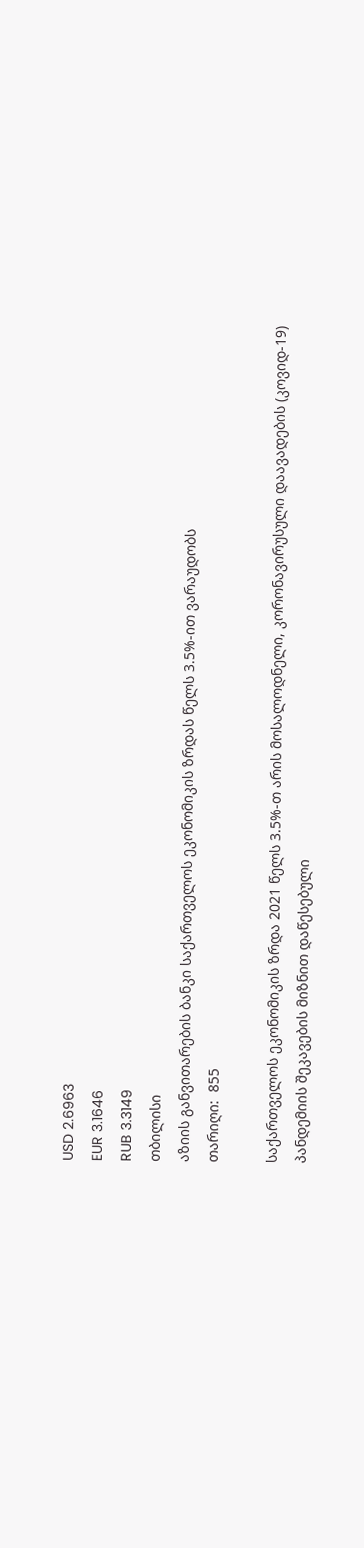USD 2.6963
EUR 3.1646
RUB 3.3149
თბილისი
აზიის განვითარების ბანკი საქართველოს ეკონომიკის ზრდას წელს 3.5%-ით ვარაუდობს
თარიღი:  855

საქართველოს ეკონომიკის ზრდა 2021 წელს 3.5%-თ არის მოსალოდნელი, კორონავირუსული დაავადების (კოვიდ-19) პანდემიის შეკავების მიზნით დაწესებული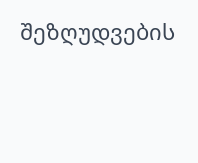შეზღუდვების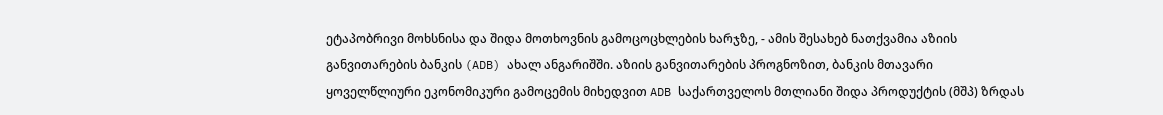ეტაპობრივი მოხსნისა და შიდა მოთხოვნის გამოცოცხლების ხარჯზე, - ამის შესახებ ნათქვამია აზიის განვითარების ბანკის (ADB) ახალ ანგარიშში. აზიის განვითარების პროგნოზით, ბანკის მთავარი ყოველწლიური ეკონომიკური გამოცემის მიხედვით ADB საქართველოს მთლიანი შიდა პროდუქტის (მშპ) ზრდას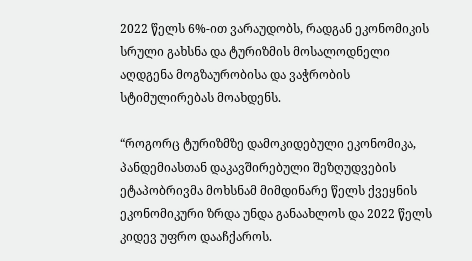2022 წელს 6%-ით ვარაუდობს, რადგან ეკონომიკის სრული გახსნა და ტურიზმის მოსალოდნელი აღდგენა მოგზაურობისა და ვაჭრობის სტიმულირებას მოახდენს.

“როგორც ტურიზმზე დამოკიდებული ეკონომიკა, პანდემიასთან დაკავშირებული შეზღუდვების ეტაპობრივმა მოხსნამ მიმდინარე წელს ქვეყნის ეკონომიკური ზრდა უნდა განაახლოს და 2022 წელს კიდევ უფრო დააჩქაროს.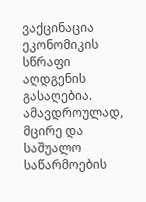ვაქცინაცია ეკონომიკის სწრაფი აღდგენის გასაღებია. ამავდროულად, მცირე და საშუალო საწარმოების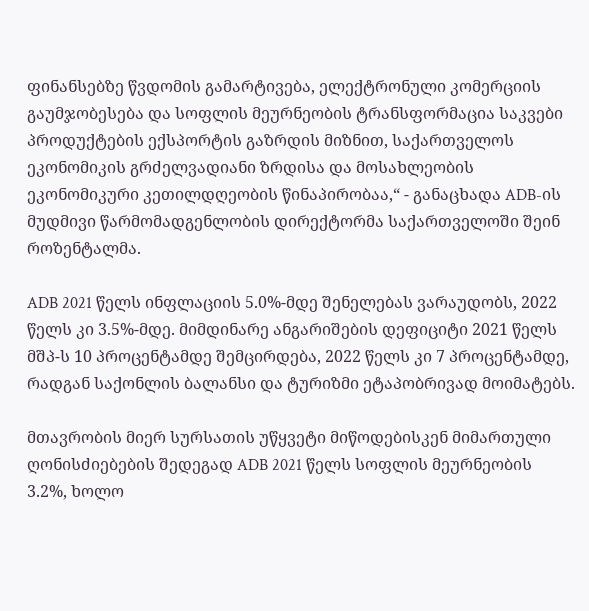ფინანსებზე წვდომის გამარტივება, ელექტრონული კომერციის გაუმჯობესება და სოფლის მეურნეობის ტრანსფორმაცია საკვები პროდუქტების ექსპორტის გაზრდის მიზნით, საქართველოს ეკონომიკის გრძელვადიანი ზრდისა და მოსახლეობის ეკონომიკური კეთილდღეობის წინაპირობაა,“ - განაცხადა ADB-ის მუდმივი წარმომადგენლობის დირექტორმა საქართველოში შეინ როზენტალმა.

ADB 2021 წელს ინფლაციის 5.0%-მდე შენელებას ვარაუდობს, 2022 წელს კი 3.5%-მდე. მიმდინარე ანგარიშების დეფიციტი 2021 წელს მშპ-ს 10 პროცენტამდე შემცირდება, 2022 წელს კი 7 პროცენტამდე, რადგან საქონლის ბალანსი და ტურიზმი ეტაპობრივად მოიმატებს.

მთავრობის მიერ სურსათის უწყვეტი მიწოდებისკენ მიმართული ღონისძიებების შედეგად ADB 2021 წელს სოფლის მეურნეობის 3.2%, ხოლო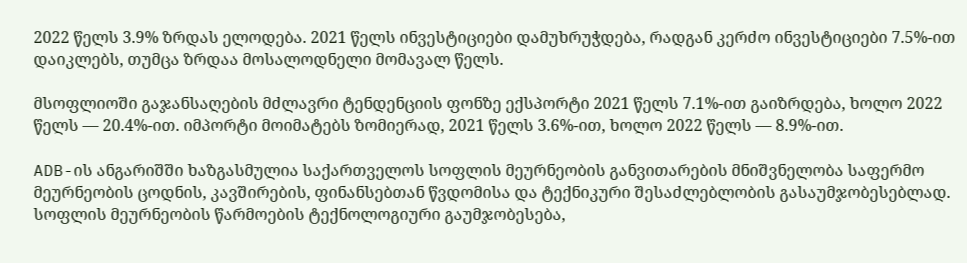2022 წელს 3.9% ზრდას ელოდება. 2021 წელს ინვესტიციები დამუხრუჭდება, რადგან კერძო ინვესტიციები 7.5%-ით დაიკლებს, თუმცა ზრდაა მოსალოდნელი მომავალ წელს.

მსოფლიოში გაჯანსაღების მძლავრი ტენდენციის ფონზე ექსპორტი 2021 წელს 7.1%-ით გაიზრდება, ხოლო 2022 წელს — 20.4%-ით. იმპორტი მოიმატებს ზომიერად, 2021 წელს 3.6%-ით, ხოლო 2022 წელს — 8.9%-ით.

ADB-ის ანგარიშში ხაზგასმულია საქართველოს სოფლის მეურნეობის განვითარების მნიშვნელობა საფერმო მეურნეობის ცოდნის, კავშირების, ფინანსებთან წვდომისა და ტექნიკური შესაძლებლობის გასაუმჯობესებლად. სოფლის მეურნეობის წარმოების ტექნოლოგიური გაუმჯობესება,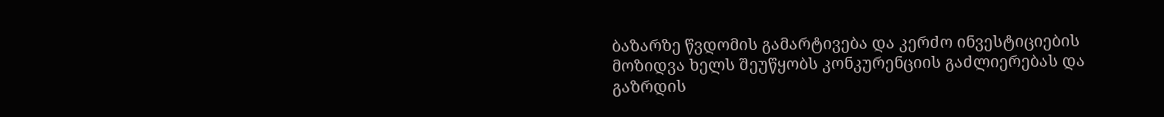ბაზარზე წვდომის გამარტივება და კერძო ინვესტიციების მოზიდვა ხელს შეუწყობს კონკურენციის გაძლიერებას და გაზრდის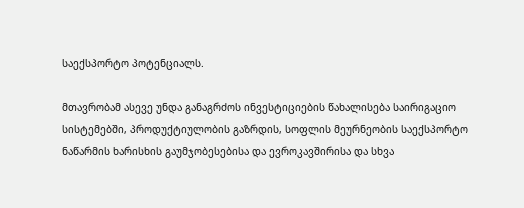საექსპორტო პოტენციალს.

მთავრობამ ასევე უნდა განაგრძოს ინვესტიციების წახალისება საირიგაციო სისტემებში, პროდუქტიულობის გაზრდის, სოფლის მეურნეობის საექსპორტო ნაწარმის ხარისხის გაუმჯობესებისა და ევროკავშირისა და სხვა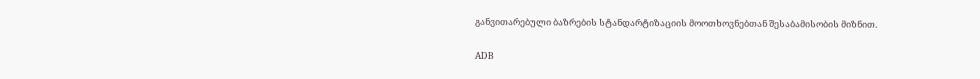განვითარებული ბაზრების სტანდარტიზაციის მოოთხოვნებთან შესაბამისობის მიზნით.

ADB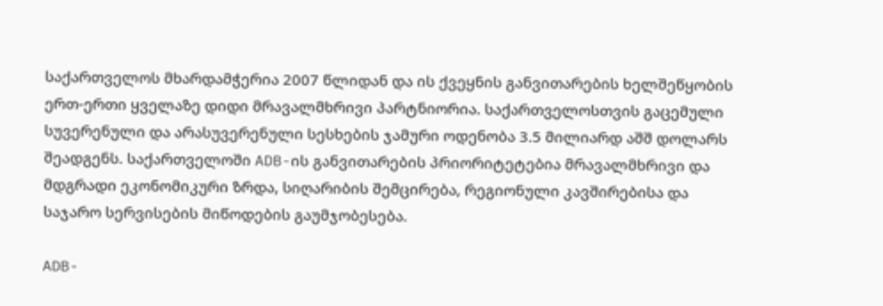საქართველოს მხარდამჭერია 2007 წლიდან და ის ქვეყნის განვითარების ხელშეწყობის ერთ-ერთი ყველაზე დიდი მრავალმხრივი პარტნიორია. საქართველოსთვის გაცემული სუვერენული და არასუვერენული სესხების ჯამური ოდენობა 3.5 მილიარდ აშშ დოლარს შეადგენს. საქართველოში ADB-ის განვითარების პრიორიტეტებია მრავალმხრივი და მდგრადი ეკონომიკური ზრდა, სიღარიბის შემცირება, რეგიონული კავშირებისა და საჯარო სერვისების მიწოდების გაუმჯობესება.

ADB-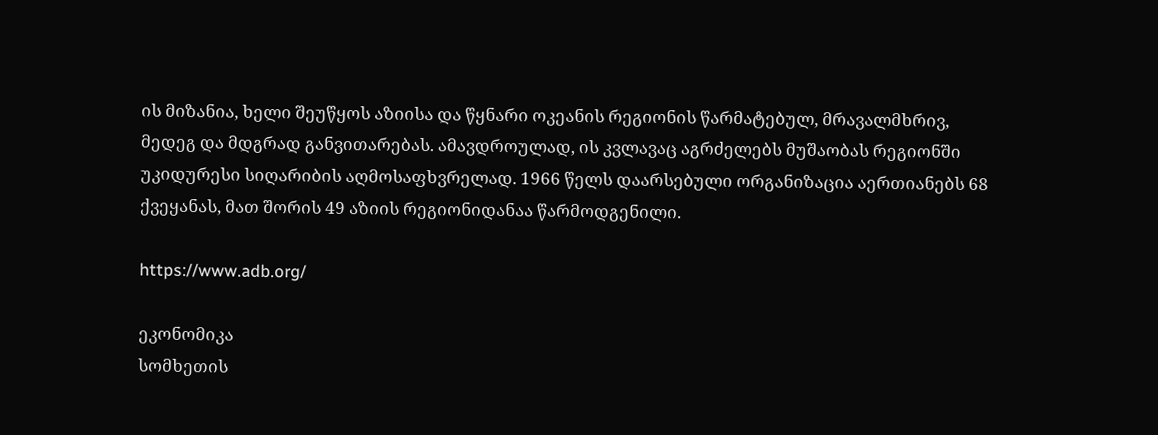ის მიზანია, ხელი შეუწყოს აზიისა და წყნარი ოკეანის რეგიონის წარმატებულ, მრავალმხრივ, მედეგ და მდგრად განვითარებას. ამავდროულად, ის კვლავაც აგრძელებს მუშაობას რეგიონში უკიდურესი სიღარიბის აღმოსაფხვრელად. 1966 წელს დაარსებული ორგანიზაცია აერთიანებს 68 ქვეყანას, მათ შორის 49 აზიის რეგიონიდანაა წარმოდგენილი.

https://www.adb.org/

ეკონომიკა
სომხეთის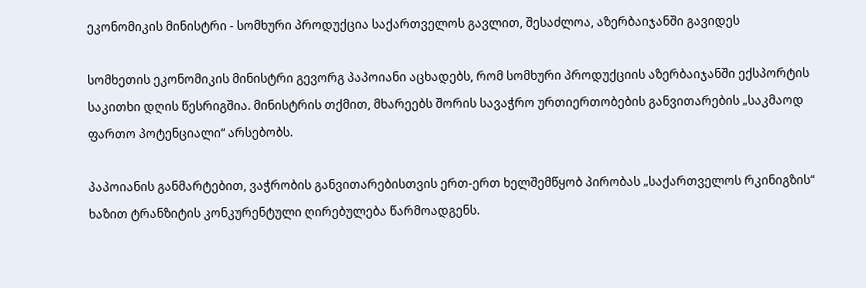ეკონომიკის მინისტრი - სომხური პროდუქცია საქართველოს გავლით, შესაძლოა, აზერბაიჯანში გავიდეს

სომხეთის ეკონომიკის მინისტრი გევორგ პაპოიანი აცხადებს, რომ სომხური პროდუქციის აზერბაიჯანში ექსპორტის საკითხი დღის წესრიგშია. მინისტრის თქმით, მხარეებს შორის სავაჭრო ურთიერთობების განვითარების „საკმაოდ ფართო პოტენციალი“ არსებობს.

პაპოიანის განმარტებით, ვაჭრობის განვითარებისთვის ერთ-ერთ ხელშემწყობ პირობას „საქართველოს რკინიგზის“ ხაზით ტრანზიტის კონკურენტული ღირებულება წარმოადგენს.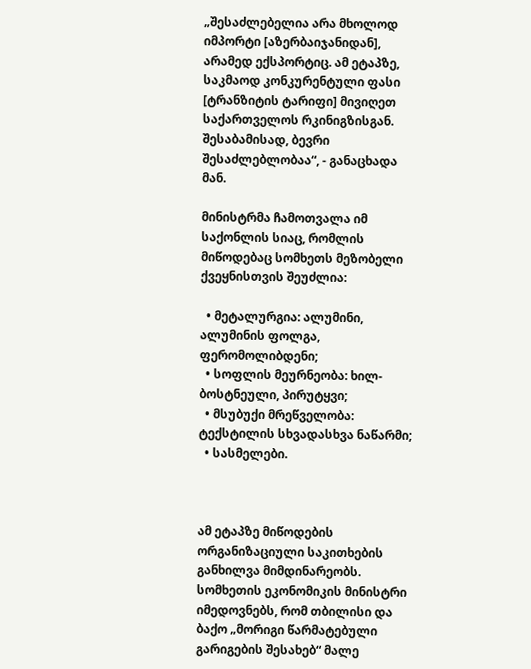„შესაძლებელია არა მხოლოდ იმპორტი [აზერბაიჯანიდან], არამედ ექსპორტიც. ამ ეტაპზე, საკმაოდ კონკურენტული ფასი [ტრანზიტის ტარიფი] მივიღეთ საქართველოს რკინიგზისგან. შესაბამისად, ბევრი შესაძლებლობაა“, - განაცხადა მან.

მინისტრმა ჩამოთვალა იმ საქონლის სიაც, რომლის მიწოდებაც სომხეთს მეზობელი ქვეყნისთვის შეუძლია:

  • მეტალურგია: ალუმინი, ალუმინის ფოლგა, ფერომოლიბდენი;
  • სოფლის მეურნეობა: ხილ-ბოსტნეული, პირუტყვი;
  • მსუბუქი მრეწველობა: ტექსტილის სხვადასხვა ნაწარმი;
  • სასმელები.



ამ ეტაპზე მიწოდების ორგანიზაციული საკითხების განხილვა მიმდინარეობს. სომხეთის ეკონომიკის მინისტრი იმედოვნებს, რომ თბილისი და ბაქო „მორიგი წარმატებული გარიგების შესახებ“ მალე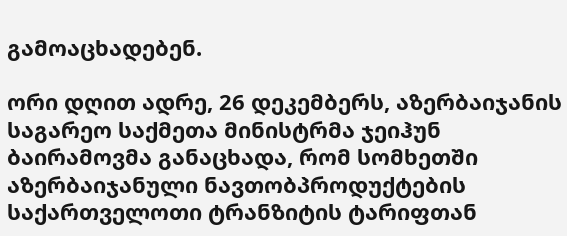გამოაცხადებენ.

ორი დღით ადრე, 26 დეკემბერს, აზერბაიჯანის საგარეო საქმეთა მინისტრმა ჯეიჰუნ ბაირამოვმა განაცხადა, რომ სომხეთში აზერბაიჯანული ნავთობპროდუქტების საქართველოთი ტრანზიტის ტარიფთან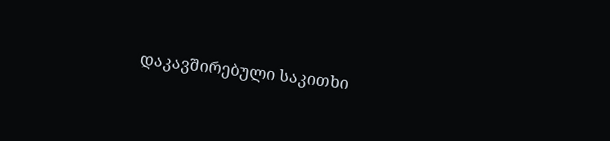დაკავშირებული საკითხი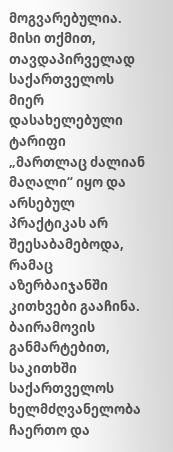მოგვარებულია. მისი თქმით, თავდაპირველად საქართველოს მიერ დასახელებული ტარიფი „მართლაც ძალიან მაღალი“ იყო და არსებულ პრაქტიკას არ შეესაბამებოდა, რამაც აზერბაიჯანში კითხვები გააჩინა. ბაირამოვის განმარტებით, საკითხში საქართველოს ხელმძღვანელობა ჩაერთო და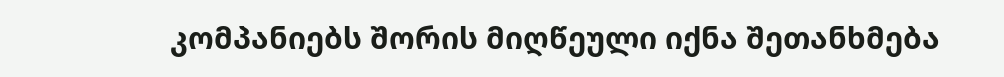კომპანიებს შორის მიღწეული იქნა შეთანხმება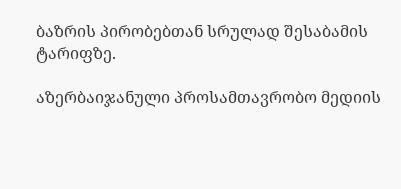ბაზრის პირობებთან სრულად შესაბამის ტარიფზე.

აზერბაიჯანული პროსამთავრობო მედიის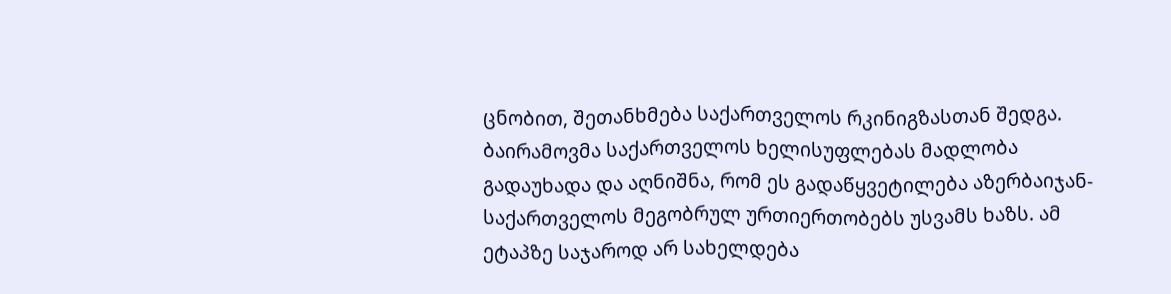ცნობით, შეთანხმება საქართველოს რკინიგზასთან შედგა. ბაირამოვმა საქართველოს ხელისუფლებას მადლობა გადაუხადა და აღნიშნა, რომ ეს გადაწყვეტილება აზერბაიჯან-საქართველოს მეგობრულ ურთიერთობებს უსვამს ხაზს. ამ ეტაპზე საჯაროდ არ სახელდება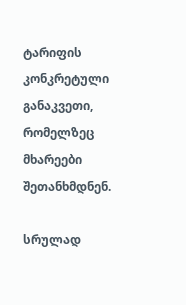ტარიფის კონკრეტული განაკვეთი, რომელზეც მხარეები შეთანხმდნენ.

სრულად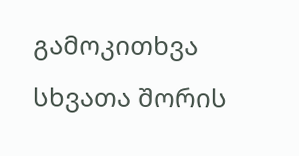გამოკითხვა
სხვათა შორის